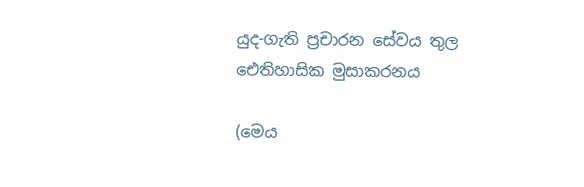යුද-ගැති ප්‍රචාරන සේවය තුල ඓතිහාසික මුසාකරනය

(මෙය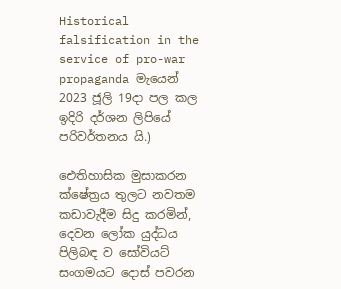Historical falsification in the service of pro-war propaganda මැයෙන් 2023 ජූලි 19දා පල කල ඉදිරි දර්ශන ලිපියේ පරිවර්තනය යි.)

ඓතිහාසික මුසාකරන ක්ෂේත්‍රය තුලට නවතම කඩාවැදීම සිදු කරමින්, දෙවන ලෝක යුද්ධය පිලිබඳ ව සෝවියට් සංගමයට දොස් පවරන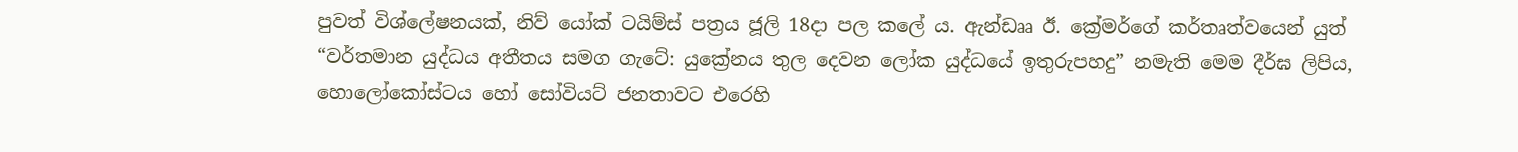පුවත් විශ්ලේෂනයක්, නිව් යෝක් ටයිම්ස් පත්‍රය ජූලි 18දා පල කලේ ය. ඇන්ඩෲ ඊ. ක්‍රේමර්ගේ කර්තෘත්වයෙන් යුත් “වර්තමාන යුද්ධය අතීතය සමග ගැටේ: යුක්‍රේනය තුල දෙවන ලෝක යුද්ධයේ ඉතුරුපහදු” නමැති මෙම දීර්ඝ ලිපිය, හොලෝකෝස්ටය හෝ සෝවියට් ජනතාවට එරෙහි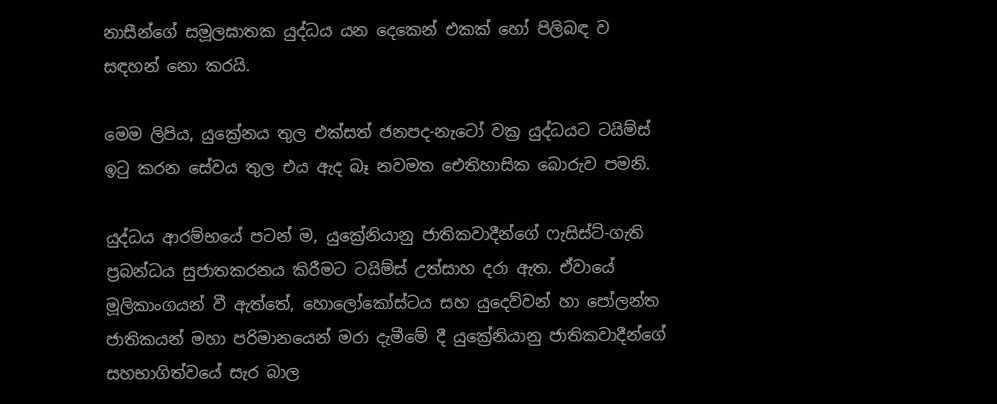නාසීන්ගේ සමූලඝාතක යුද්ධය යන දෙකෙන් එකක් හෝ පිලිබඳ ව සඳහන් නො කරයි.

මෙම ලිපිය, යුක්‍රේනය තුල එක්සත් ජනපද-නැටෝ වක්‍ර යුද්ධයට ටයිම්ස් ඉටු කරන සේවය තුල එය ඇද බෑ නවමත ඓතිහාසික බොරුව පමනි.

යුද්ධය ආරම්භයේ පටන් ම, යුක්‍රේනියානු ජාතිකවාදීන්ගේ ෆැසිස්ට්-ගැති ප්‍රබන්ධය සුජාතකරනය කිරීමට ටයිම්ස් උත්සාහ දරා ඇත. ඒවායේ මූලිකාංගයන් වී ඇත්තේ, හොලෝකෝස්ටය සහ යුදෙව්වන් හා පෝලන්ත ජාතිකයන් මහා පරිමානයෙන් මරා දැමීමේ දී යුක්‍රේනියානු ජාතිකවාදීන්ගේ සහභාගිත්වයේ සැර බාල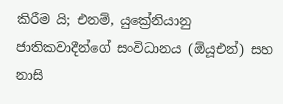කිරීම යි; එනම්, යුක්‍රේනියානු ජාතිකවාදීන්ගේ සංවිධානය (ඕයූඑන්) සහ නාසි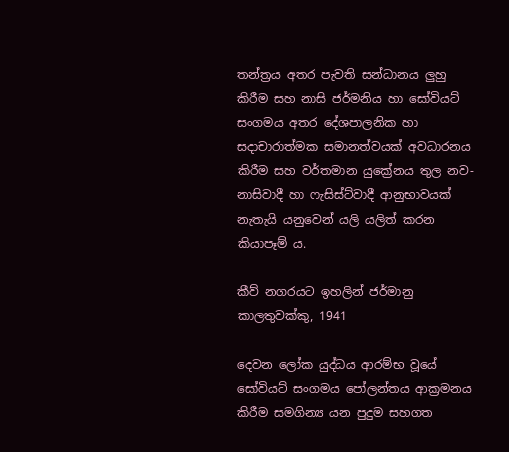තන්ත්‍රය අතර පැවති සන්ධානය ලුහු කිරීම සහ නාසි ජර්මනිය හා සෝවියට් සංගමය අතර දේශපාලනික හා සදාචාරාත්මක සමානත්වයක් අවධාරනය කිරීම සහ වර්තමාන යුක්‍රේනය තුල නව-නාසිවාදී හා ෆැසිස්ට්වාදී ආනුභාවයක් නැතැයි යනුවෙන් යලි යලිත් කරන කියාපෑම් ය.

කීව් නගරයට ඉහලින් ජර්මානු කාලතුවක්කු, 1941

දෙවන ලෝක යුද්ධය ආරම්භ වූයේ සෝවියට් සංගමය පෝලන්තය ආක්‍රමනය කිරීම සමගින්‍ය යන පුදුම සහගත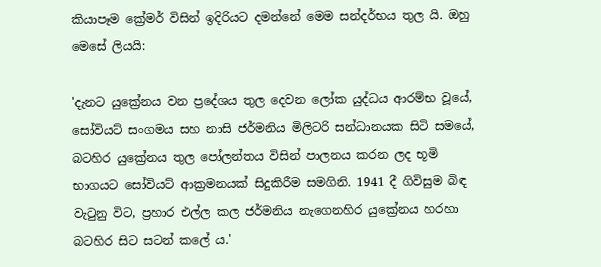කියාපෑම ක්‍රේමර් විසින් ඉදිරියට දමන්නේ මෙම සන්දර්භය තුල යි. ඔහු මෙසේ ලියයි:

'දැනට යුක්‍රේනය වන ප්‍රදේශය තුල දෙවන ලෝක යුද්ධය ආරම්භ වූයේ, සෝවියට් සංගමය සහ නාසි ජර්මනිය මිලිටරි සන්ධානයක සිටි සමයේ, බටහිර යුක්‍රේනය තුල පෝලන්තය විසින් පාලනය කරන ලද භූමි භාගයට සෝවියට් ආක්‍රමනයක් සිදුකිරීම සමගිනි. 1941 දී ගිවිසුම බිඳ වැටුනු විට, ප්‍රහාර එල්ල කල ජර්මනිය නැගෙනහිර යුක්‍රේනය හරහා බටහිර සිට සටන් කලේ ය.'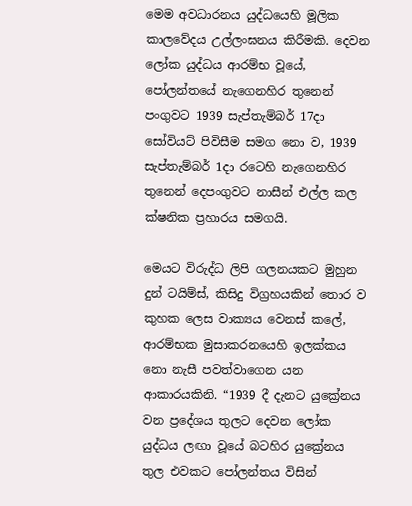මෙම අවධාරනය යුද්ධයෙහි මූලික කාලවේදය උල්ලංඝනය කිරීමකි. දෙවන ලෝක යුද්ධය ආරම්භ වූයේ, පෝලන්තයේ නැගෙනහිර තුනෙන් පංගුවට 1939 සැප්තැම්බර් 17දා සෝවියට් පිවිසීම සමග නො ව, 1939 සැප්තැම්බර් 1දා රටෙහි නැගෙනහිර තුනෙන් දෙපංගුවට නාසීන් එල්ල කල ක්ෂනික ප්‍රහාරය සමගයි.

මෙයට විරුද්ධ ලිපි ගලනයකට මුහුන දුන් ටයිම්ස්, කිසිදු විග්‍රහයකින් තොර ව කුහක ලෙස වාක්‍යය වෙනස් කලේ, ආරම්භක මුසාකරනයෙහි ඉලක්කය නො නැසී පවත්වාගෙන යන ආකාරයකිනි. “1939 දී දැනට යුක්‍රේනය වන ප්‍රදේශය තුලට දෙවන ලෝක යුද්ධය ලඟා වූයේ බටහිර යුක්‍රේනය තුල එවකට පෝලන්තය විසින්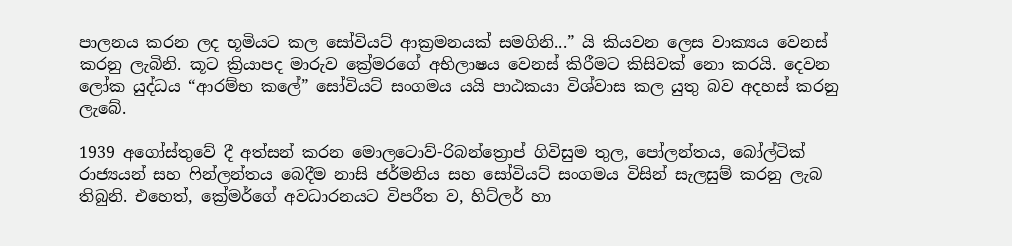පාලනය කරන ලද භූමියට කල සෝවියට් ආක්‍රමනයක් සමගිනි...” යි කියවන ලෙස වාක්‍යය වෙනස් කරනු ලැබිනි. කූට ක්‍රියාපද මාරුව ක්‍රේමරගේ අභිලාෂය වෙනස් කිරීමට කිසිවක් නො කරයි. දෙවන ලෝක යුද්ධය “ආරම්භ කලේ” සෝවියට් සංගමය යයි පාඨකයා විශ්වාස කල යුතු බව අදහස් කරනු ලැබේ.

1939 අගෝස්තුවේ දී අත්සන් කරන මොලටොව්-රිබන්ත්‍රොප් ගිවිසුම තුල, පෝලන්තය, බෝල්ටික් රාජ්‍යයන් සහ ෆින්ලන්තය බෙදීම නාසි ජර්මනිය සහ සෝවියට් සංගමය විසින් සැලසුම් කරනු ලැබ තිබුනි. එහෙත්, ක්‍රේමර්ගේ අවධාරනයට විපරීත ව, හිට්ලර් හා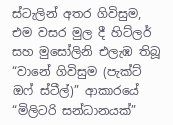ස්ටැලින් අතර ගිවිසුම, එම වසර මුල දී හිට්ලර් සහ මුසෝලිනි එලැඹ තිබූ “වානේ ගිවිසුම (පැක්ට් ඔෆ් ස්ටීල්)” ආකාරයේ “මිලිටරි සන්ධානයක්”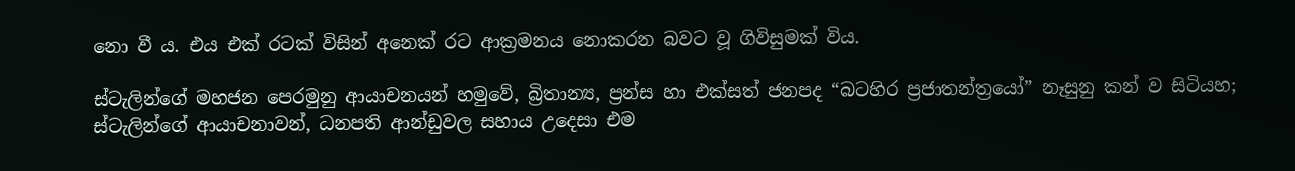නො වී ය. එය එක් රටක් විසින් අනෙක් රට ආක්‍රමන‌ය නොකරන බවට වූ ගිවිසුමක් විය.

ස්ටැලින්ගේ මහජන පෙරමුනු ආයාචනයන් හමුවේ, බ්‍රිතාන්‍ය, ප්‍රන්ස හා එක්සත් ජනපද “බටහිර ප්‍රජාතන්ත්‍රයෝ” නෑසුනු කන් ව සිටියහ; ස්ටැලින්ගේ ආයාචනාවන්, ධනපති ආන්ඩුවල සහාය උදෙසා එම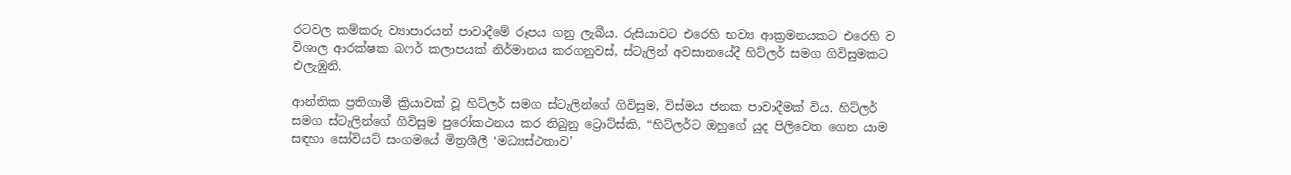රටවල කම්කරු ව්‍යාපාරයන් පාවාදීමේ රූපය ගනු ලැබීය. රුසියාවට එරෙහි භව්‍ය ආක්‍රමනයකට එරෙහි ව විශාල ආරක්ෂක බෆර් කලාපයක් නිර්මානය කරගනුවස්, ස්ටැලින් අවසානයේදී හිට්ලර් සමග ගිවිසුමකට එලැඹුනි.

ආන්තික ප්‍රතිගාමී ක්‍රියාවක් වූ හිට්ලර් සමග ස්ටැලින්ගේ ගිවිසුම, විස්මය ජනක පාවාදීමක් විය. හිට්ලර් සමග ස්ටැලින්ගේ ගිවිසුම පුරෝකථනය කර තිබුනු ට්‍රොට්ස්කි, “හිට්ලර්ට ඔහුගේ යුද පිලිවෙත ගෙන යාම සඳහා සෝවියට් සංගමයේ මිත්‍රශීලී ‘මධ්‍යස්ථතාව’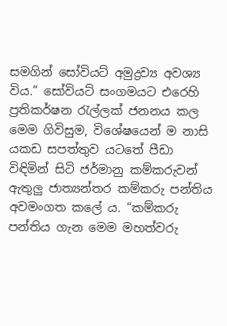සමගින් සෝවියට් අමුද්‍රව්‍ය අවශ්‍ය විය.” සෝවියට් සංගමයට එරෙහි ප්‍රතිකර්ෂන රැල්ලක් ජනනය කල මෙම ගිවිසුම, විශේෂයෙන් ම නාසි යකඩ සපත්තුව යටතේ පීඩා විඳිමින් සිටි ජර්මානු කම්කරුවන් ඇතුලු ජාත්‍යන්තර කම්කරු පන්තිය අවමංගත කලේ ය. “කම්කරු පන්තිය ගැන මෙම මහත්වරු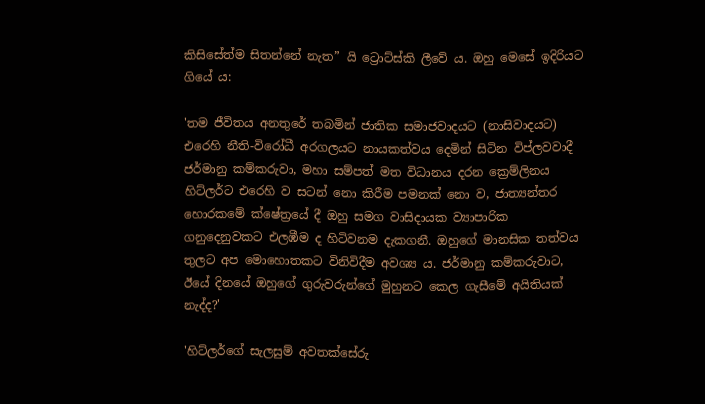කිසිසේත්ම සිතන්නේ නැත” යි ට්‍රොට්ස්කි ලීවේ ය. ඔහු මෙසේ ඉදිරියට ගියේ ය:

'තම ජීවිතය අනතුරේ තබමින් ජාතික සමාජවාදයට (නාසිවාදයට) එරෙහි නීති-විරෝධී අරගලයට නායකත්වය දෙමින් සිටින විප්ලවවාදී ජර්මානු කම්කරුවා, මහා සම්පත් මත විධානය දරන ක්‍රෙම්ලිනය හිට්ලර්ට එරෙහි ව සටන් නො කිරීම පමනක් නො ව, ජාත්‍යන්තර හොරකමේ ක්ෂේත්‍රයේ දී ඔහු සමග වාසිදායක ව්‍යාපාරික ගනුදෙනුවකට එලඹීම ද හිටිවනම දැකගනී. ඔහුගේ මානසික තත්වය තුලට අප මොහොතකට විනිවිදීම අවශ්‍ය ය. ජර්මානු කම්කරුවාට, ඊයේ දිනයේ ඔහුගේ ගුරුවරුන්ගේ මුහුනට කෙල ගැසීමේ අයිතියක් නැද්ද?'

'හිට්ලර්ගේ සැලසුම් අවතක්සේරු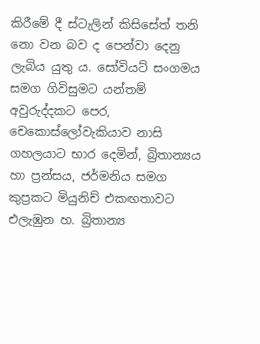කිරීමේ දී ස්ටැලින් කිසිසේත් තනි නො වන බව ද පෙන්වා දෙනු ලැබිය යුතු ය. සෝවියට් සංගමය සමග ගිවිසුමට යන්තම් අවුරුද්දකට පෙර, චෙකොස්ලෝවැකියාව නාසි ගහලයාට භාර දෙමින්, බ්‍රිතාන්‍යය හා ප්‍රන්සය, ජර්මනිය සමග කුප්‍රකට මියුනිච් එකඟතාවට එලැඹුන හ. බ්‍රිතාන්‍ය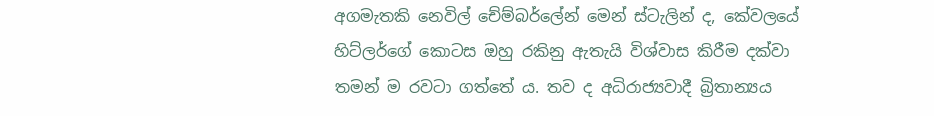අගමැතකි නෙවිල් චේම්බර්ලේන් මෙන් ස්ටැලින් ද, කේවලයේ හිට්ලර්ගේ කොටස ඔහු රකිනු ඇතැයි විශ්වාස කිරීම දක්වා තමන් ම රවටා ගත්තේ ය. තව ද අධිරාජ්‍යවාදී බ්‍රිතාන්‍යය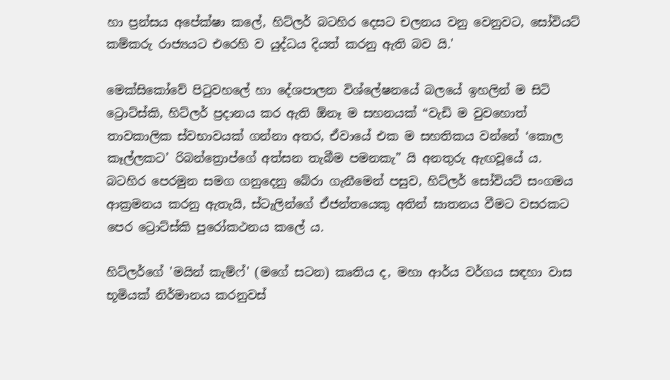හා ප්‍රන්සය අපේක්ෂා කලේ, හිට්ලර් බටහිර දෙසට චලනය වනු වෙනුවට, සෝවියට් කම්කරු රාජ්‍යයට එරෙහි ව යුද්ධය දියත් කරනු ඇති බව යි.'

මෙක්සිකෝවේ පිටුවහලේ හා දේශපාලන විශ්ලේෂනයේ බලයේ ඉහලින් ම සිටි ට්‍රොට්ස්කි, හිට්ලර් ප්‍රදානය කර ඇති ඕනෑ ම සහනයක් “වැඩි ම වුවහොත් තාවකාලික ස්වභාවයක් ගන්නා අතර, ඒවායේ එක ම සහතිකය වන්නේ ‘කොල කෑල්ලකට’ රිබන්ත්‍රොප්ගේ අත්සන තැබීම පමනකැ” යි අනතුරු ඇඟවූයේ ය. බටහිර පෙරමුන සමග ගනුදෙනු බේරා ගැනීමෙන් පසුව, හිට්ලර් සෝවියට් සංගමය ආක්‍රමනය කරනු ඇතැයි, ස්ටැලින්ගේ ඒජන්තයෙකු අතින් ඝාතනය වීමට වසරකට පෙර ට්‍රොට්ස්කි පුරෝකථනය කලේ ය.

හිට්ලර්ගේ 'මයින් කැම්ෆ්' (මගේ සටන) කෘතිය ද, මහා ආර්ය වර්ගය සඳහා වාස භූමියක් නිර්මානය කරනුවස්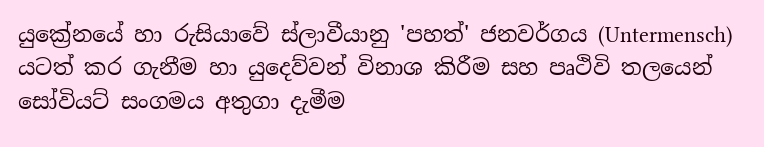යුක්‍රේනයේ හා රුසියාවේ ස්ලාවීයානු 'පහත්' ජනවර්ගය (Untermensch) යටත් කර ගැනීම හා යුදෙව්වන් විනාශ කිරීම සහ පෘථිවි තලයෙන් සෝවියට් සංගමය අතුගා දැමීම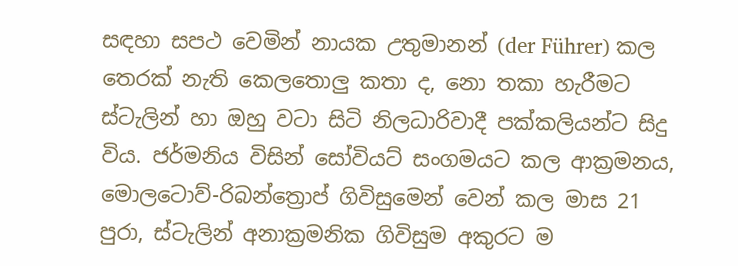සඳහා සපථ වෙමින් නායක උතුමානන් (der Führer) කල තෙරක් නැති කෙලතොලු කතා ද, නො තකා හැරීමට ස්ටැලින් හා ඔහු වටා සිටි නිලධාරිවාදී පක්කලියන්ට සිදු විය. ජර්මනිය විසින් සෝවියට් සංගමයට කල ආක්‍රමනය, මොලටොව්-රිබන්ත්‍රොප් ගිවිසුමෙන් වෙන් කල මාස 21 පුරා, ස්ටැලින් අනාක්‍රමනික ගිවිසුම අකුරට ම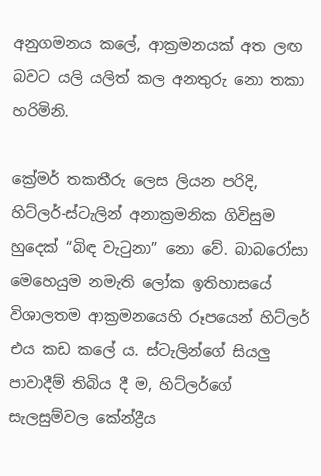අනුගමනය කලේ, ආක්‍රමනයක් අත ලඟ බවට යලි යලිත් කල අනතුරු නො තකා හරිමිනි.

ක්‍රේමර් තකතීරු ලෙස ලියන පරිදි, හිට්ලර්-ස්ටැලින් අනාක්‍රමනික ගිවිසුම හුදෙක් “බිඳ වැටුනා” නො වේ. බාබරෝසා මෙහෙයුම නමැති ලෝක ඉතිහාසයේ විශාලතම ආක්‍රමනයෙහි රූපයෙන් හිට්ලර් එය කඩ කලේ ය. ස්ටැලින්ගේ සියලු පාවාදීම් තිබිය දී ම, හිට්ලර්ගේ සැලසුම්වල කේන්ද්‍රීය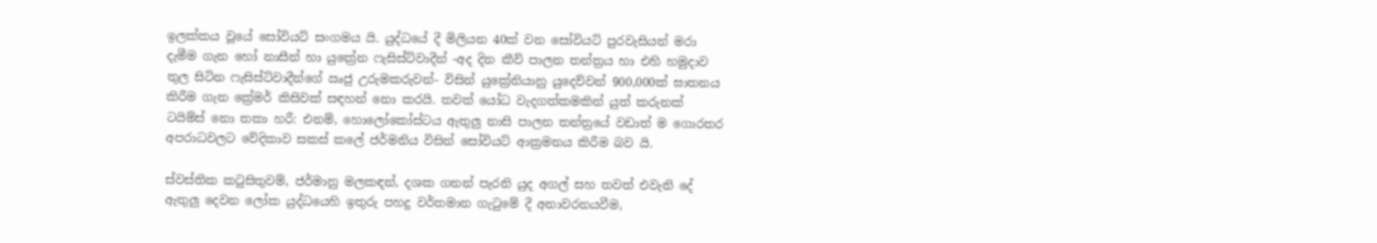ඉලක්කය වූයේ සෝවියට් සංගමය යි. යුද්ධයේ දී මිලියන 40ක් වන සෝවියට් පුරවැසියන් මරා දැමීම ගැන හෝ නාසීන් හා යුක්‍රේන ෆැසිස්ට්වාදීන් -අද දින කීව් පාලන තන්ත්‍රය හා එහි හමුදාව තුල සිටින ෆැසිස්ට්වාදීන්ගේ ඍජු උරුමකරුවන්- විසින් යුක්‍රේනියානු යුදෙව්වන් 900,000ක් ඝාතනය කිරීම ගැන ක්‍රේමර් කිසිවක් සඳහන් නො කරයි. තවත් යෝධ වැදගත්කමකින් යුත් කරුනක් ටයිම්ස් නො තකා හරී: එනම්, හොලෝකෝස්ටය ඇතුලු නාසි පාලන තන්ත්‍රයේ වඩාත් ම ගොරතර අපරාධවලට වේදිකාව සකස් කලේ ජර්මනිය විසින් සෝවියට් ආක්‍රමනය කිරීම බව යි.

ස්වස්තික කටුසිතුවම්, ජර්මානු මලකඳන්, දශක ගනන් පැරනි යුද අගල් සහ තවත් එවැනි දේ ඇතුලු දෙවන ලෝක යුද්ධයෙහි ඉතුරු පහදු වර්තමාන ගැටුමේ දී අනාවරනයවීම,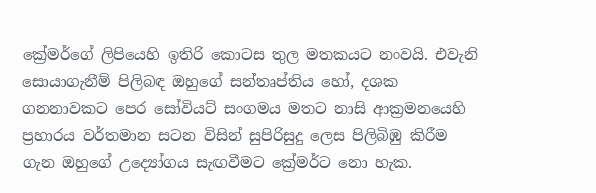ක්‍රේමර්ගේ ලිපියෙහි ඉතිරි කොටස තුල මතකයට නංවයි. එවැනි සොයාගැනීම් පිලිබඳ ඔහුගේ සන්තෘප්තිය හෝ, දශක ගනනාවකට පෙර සෝවියට් සංගමය මතට නාසි ආක්‍රමනයෙහි ප්‍රහාරය වර්තමාන සටන විසින් සුපිරිසුදු ලෙස පිලිබිඹු කිරීම ගැන ඔහුගේ උද්‍යෝගය සැඟවීමට ක්‍රේමර්ට නො හැක.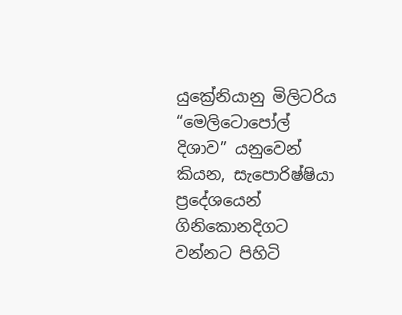යුක්‍රේනියානු මිලිටරිය “මෙලිටොපෝල් දිශාව” යනුවෙන් කියන, සැපොරිෂ්ෂියා ප්‍රදේශයෙන් ගිනිකොනදිගට වන්නට පිහිටි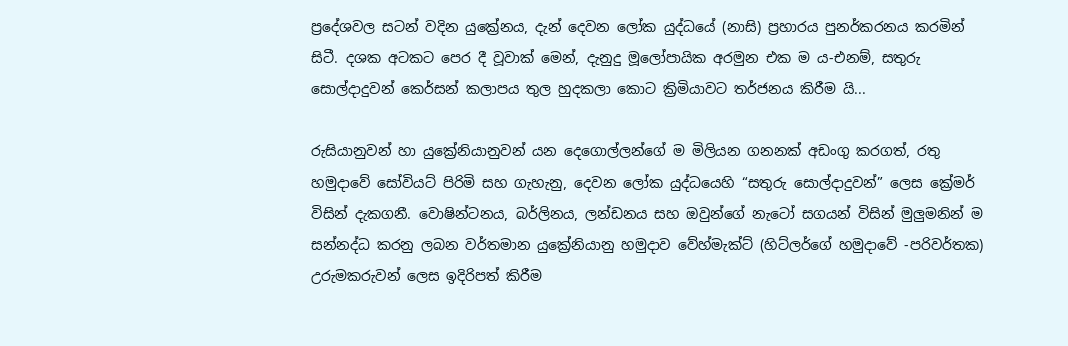ප්‍රදේශවල සටන් වදින යුක්‍රේනය, දැන් දෙවන ලෝක යුද්ධයේ (නාසි) ප්‍රහාරය පුනර්කරනය කරමින් සිටී. දශක අටකට පෙර දී වූවාක් මෙන්, දැනුදු මූලෝපායික අරමුන එක ම ය-එනම්, සතුරු සොල්දාදුවන් කෙර්සන් කලාපය තුල හුදකලා කොට ක්‍රිමියාවට තර්ජනය කිරීම යි...

රුසියානුවන් හා යුක්‍රේනියානුවන් යන දෙගොල්ලන්ගේ ම මිලියන ගනනක් අඩංගු කරගත්, රතු හමුදාවේ සෝවියට් පිරිමි සහ ගැහැනු, දෙවන ලෝක යුද්ධයෙහි “සතුරු සොල්දාදුවන්” ලෙස ක්‍රේමර් විසින් දැකගනී. වොෂින්ටනය, බර්ලිනය, ලන්ඩනය සහ ඔවුන්ගේ නැටෝ සගයන් විසින් මුලුමනින් ම සන්නද්ධ කරනු ලබන වර්තමාන යුක්‍රේනියානු හමුදාව වේහ්මැක්ට් (හිට්ලර්ගේ හමුදාවේ -පරිවර්තක) උරුමකරුවන් ලෙස ඉදිරිපත් කිරීම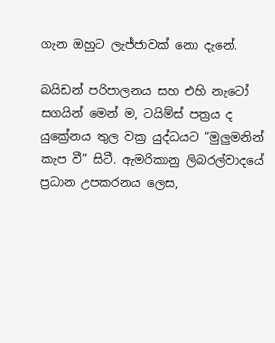ගැන ඔහුට ලැජ්ජාවක් නො දැනේ.

බයිඩන් පරිපාලනය සහ එහි නැටෝ සගයින් මෙන් ම, ටයිම්ස් පත්‍රය ද යුක්‍රේනය තුල වක්‍ර යුද්ධයට “මුලුමනින් කැප වී” සිටී. ඇමරිකානු ලිබරල්වාදයේ ප්‍රධාන උපකරනය ලෙස,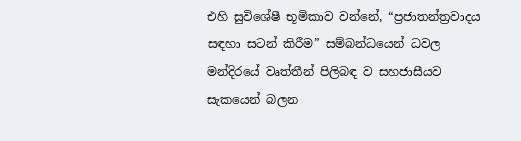එහි සුවිශේෂී භූමිකාව වන්නේ, “ප්‍රජාතන්ත්‍රවාදය සඳහා සටන් කිරීම” සම්බන්ධයෙන් ධවල මන්දිරයේ වෘත්තීන් පිලිබඳ ව සහජාසීයව සැකයෙන් බලන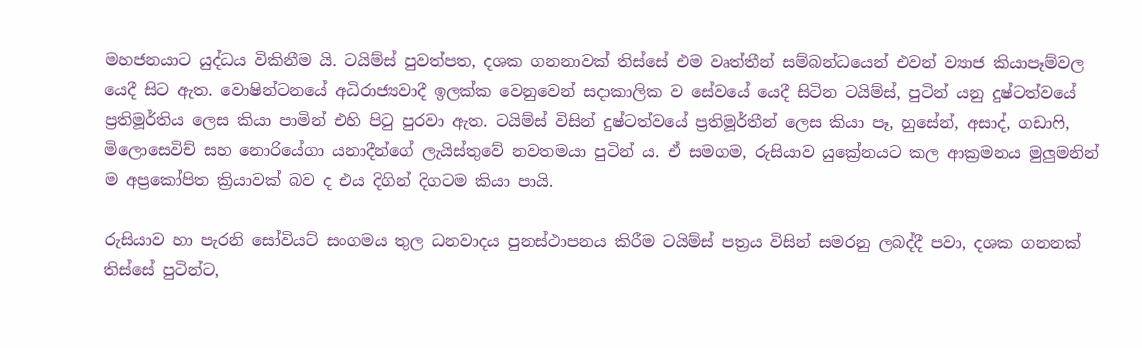මහජනයාට යුද්ධය විකිනීම යි. ටයිම්ස් පුවත්පත, දශක ගනනාවක් තිස්සේ එම වෘත්තීන් සම්බන්ධයෙන් එවන් ව්‍යාජ කියාපෑම්වල යෙදී සිට ඇත. වොෂින්ටනයේ අධිරාජ්‍යවාදී ඉලක්ක වෙනුවෙන් සදාකාලික ව සේවයේ යෙදී සිටින ටයිම්ස්, පුටින් යනු දුෂ්ටත්වයේ ප්‍රතිමූර්තිය ලෙස කියා පාමින් එහි පිටු පුරවා ඇත. ටයිම්ස් විසින් දුෂ්ටත්වයේ ප්‍රතිමූර්තීන් ලෙස කියා පෑ, හුසේන්, අසාද්, ගඩාෆි, මිලොසෙවිච් සහ නොරියේගා යනාදීන්ගේ ලැයිස්තුවේ නවතමයා පුටින් ය. ඒ සමගම, රුසියාව යුක්‍රේනයට කල ආක්‍රමනය මුලුමනින් ම අප්‍රකෝපිත ක්‍රියාවක් බව ද එය දිගින් දිගටම කියා පායි.

රුසියාව හා පැරනි සෝවියට් සංගමය තුල ධනවාදය පුනස්ථාපනය කිරීම ටයිම්ස් පත්‍රය විසින් සමරනු ලබද්දී පවා, දශක ගනනක් තිස්සේ පුටින්ට,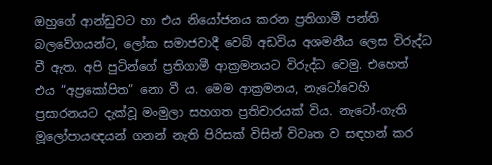ඔහුගේ ආන්ඩුවට හා එය නියෝජනය කරන ප්‍රතිගාමී පන්ති බලවේගයන්ට, ලෝක සමාජවාදී වෙබ් අඩවිය අශමනීය ලෙස විරුද්ධ වී ඇත. අපි පුටින්ගේ ප්‍රතිගාමී ආක්‍රමනයට විරුද්ධ වෙමු. එහෙත් එය “අප්‍රකෝපිත” නො වී ය. මෙම ආක්‍රමනය, නැටෝවෙහි ප්‍රසාරනයට දැක්වූ මංමුලා සහගත ප්‍රතිචාරයක් විය. නැටෝ-ගැති මූලෝපායඥයන් ගනන් නැති පිරිසක් විසින් විවෘත ව සඳහන් කර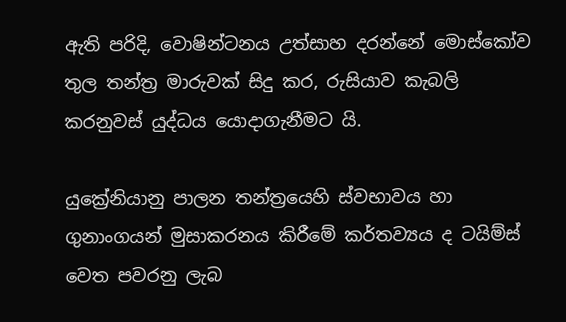ඇති පරිදි, වොෂින්ටනය උත්සාහ දරන්නේ මොස්කෝව තුල තන්ත්‍ර මාරුවක් සිදු කර, රුසියාව කැබලි කරනුවස් යුද්ධය යොදාගැනීමට යි.

යුක්‍රේනියානු පාලන තන්ත්‍රයෙහි ස්වභාවය හා ගුනාංගයන් මුසාකරනය කිරීමේ කර්තව්‍යය ද ටයිම්ස් වෙත පවරනු ලැබ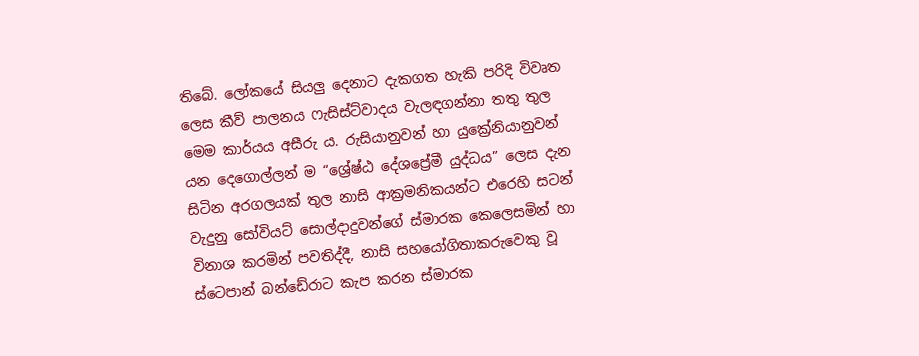තිබේ. ලෝකයේ සියලු දෙනාට දැකගත හැකි පරිදි විවෘත ලෙස කීව් පාලනය ෆැසිස්ට්වාදය වැලඳගන්නා තතු තුල මෙම කාර්යය අසීරු ය. රුසියානුවන් හා යුක්‍රේනියානුවන් යන දෙගොල්ලන් ම “ශ්‍රේෂ්ඨ දේශප්‍රේමී යුද්ධය” ලෙස දැන සිටින අරගලයක් තුල නාසි ආක්‍රමනිකයන්ට එරෙහි සටන් වැදුනු සෝවියට් සොල්දාදුවන්ගේ ස්මාරක කෙලෙසමින් හා විනාශ කරමින් පවතිද්දී, නාසි සහයෝගිතාකරුවෙකු වූ ස්ටෙපාන් බන්ඩේරාට කැප කරන ස්මාරක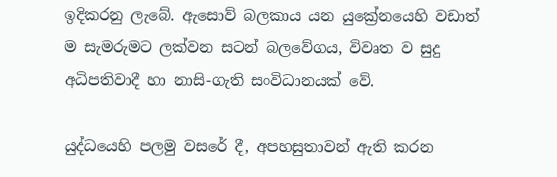ඉදිකරනු ලැබේ. ඇසොව් බලකාය යන යුක්‍රේනයෙහි වඩාත් ම සැමරුමට ලක්වන සටන් බලවේගය, විවෘත ව සුදු අධිපතිවාදී හා නාසි-ගැති සංවිධානයක් වේ.

යුද්ධයෙහි පලමු වසරේ දී, අපහසුතාවන් ඇති කරන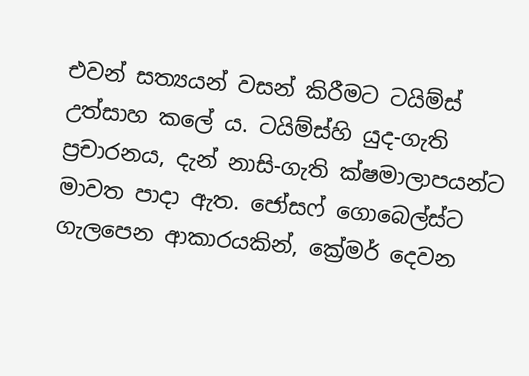එවන් සත්‍යයන් වසන් කිරීමට ටයිම්ස් උත්සාහ කලේ ය. ටයිම්ස්හි යුද-ගැති ප්‍රචාරනය, දැන් නාසි-ගැති ක්ෂමාලාපයන්ට මාවත පාදා ඇත. ජෝසෆ් ගොබෙල්ස්ට ගැලපෙන ආකාරයකින්, ක්‍රේමර් දෙවන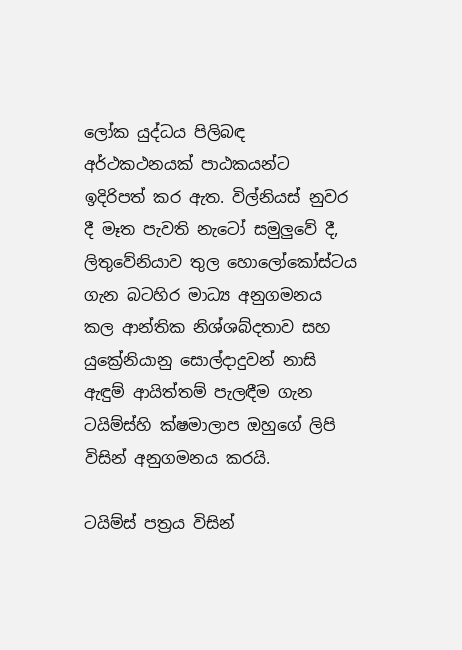ලෝක යුද්ධය පිලිබඳ අර්ථකථනයක් පාඨකයන්ට ඉදිරිපත් කර ඇත. විල්නියස් නුවර දී මෑත පැවති නැටෝ සමුලුවේ දී, ලිතුවේනියාව තුල හොලෝකෝස්ටය ගැන බටහිර මාධ්‍ය අනුගමනය කල ආන්තික නිශ්ශබ්දතාව සහ යුක්‍රේනියානු සොල්දාදුවන් නාසි ඇඳුම් ආයිත්තම් පැලඳීම ගැන ටයිම්ස්හි ක්ෂමාලාප ඔහුගේ ලිපි විසින් අනුගමනය කරයි.

ටයිම්ස් පත්‍රය විසින්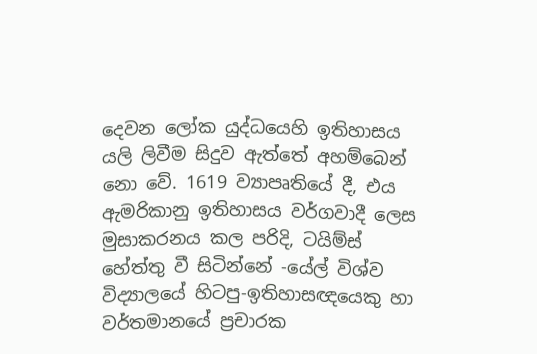දෙවන ලෝක යුද්ධයෙහි ඉතිහාසය යලි ලිවීම සිදුව ඇත්තේ අහම්බෙන් නො වේ. 1619 ව්‍යාපෘතියේ දී, එය ඇමරිකානු ඉතිහාසය වර්ගවාදී ලෙස මුසාකරනය කල පරිදි, ටයිම්ස් හේත්තු වී සිටින්නේ -යේල් විශ්ව විද්‍යාලයේ හිටපු-ඉතිහාසඥයෙකු හා වර්තමානයේ ප්‍රචාරක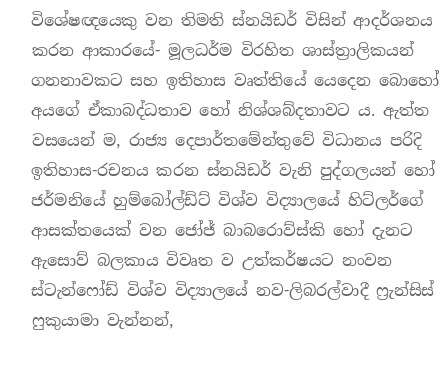විශේෂඥයෙකු වන තිමති ස්නයිඩර් විසින් ආදර්ශනය කරන ආකාරයේ- මූලධර්ම විරහිත ශාස්ත්‍රාලිකයන් ගනනාවකට සහ ඉතිහාස වෘත්තියේ යෙදෙන බොහෝ අයගේ ඒකාබද්ධතාව හෝ නිශ්ශබ්දතාවට ය. ඇත්ත වසයෙන් ම, රාජ්‍ය දෙපාර්තමේන්තුවේ විධානය පරිදි ඉතිහාස-රචනය කරන ස්නයිඩර් වැනි පුද්ගලයන් හෝ ජර්මනියේ හුම්බෝල්ඩ්ට් විශ්ව විද්‍යාලයේ හිට්ලර්ගේ ආසක්තයෙක් වන ජෝජ් බාබරොව්ස්කි හෝ දැනට ඇසොව් බලකාය විවෘත ව උත්කර්ෂයට නංවන ස්ටැන්ෆෝඩ් විශ්ව විද්‍යාලයේ නව-ලිබරල්වාදී ෆ්‍රැන්සිස් ෆුකුයාමා වැන්නන්,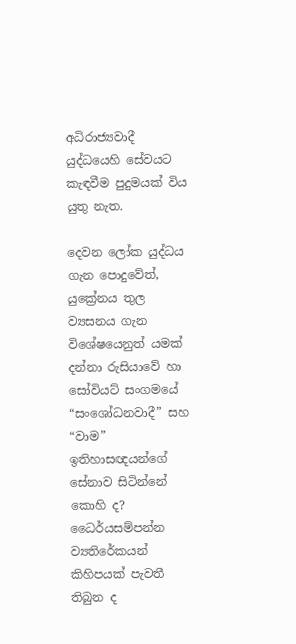අධිරාජ්‍යවාදී යුද්ධයෙහි සේවයට කැඳවීම පුදුමයක් විය යුතු නැත.

දෙවන ලෝක යුද්ධය ගැන පොදුවේත්, යුක්‍රේනය තුල ව්‍යසනය ගැන විශේෂයෙනුත් යමක් දන්නා රුසියාවේ හා සෝවියට් සංගමයේ “සංශෝධනවාදී” සහ “වාම” ඉතිහාසඥයන්ගේ සේනාව සිටින්නේ කොහි ද? ධෛර්යසම්පන්න ව්‍යතිරේකයන් කිහිපයක් පැවතී තිබුන ද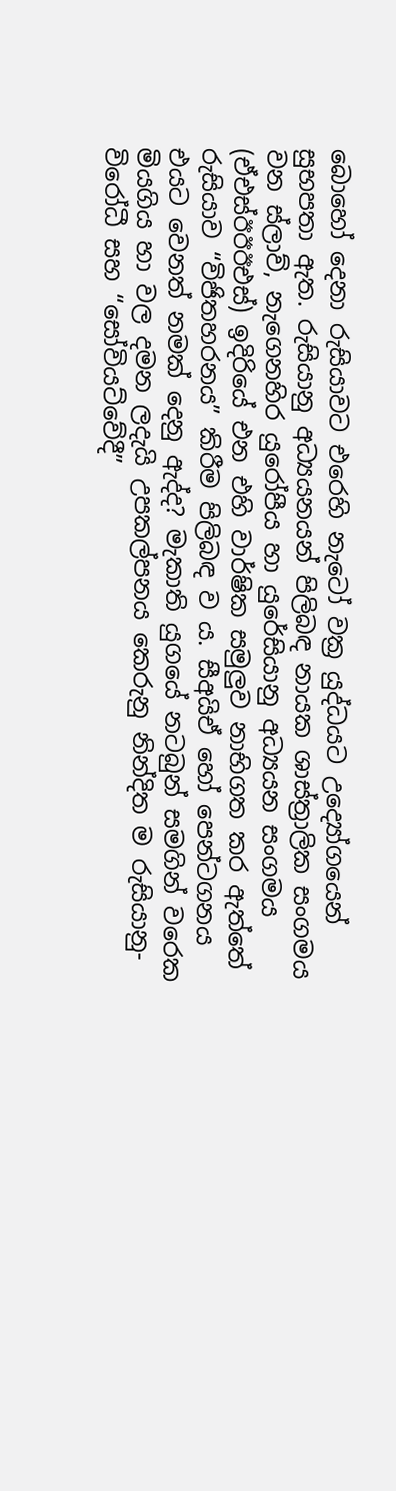බොහෝ දෙනා රුසියාවට එරෙහි නැටෝ වක්‍ර යුද්ධයට උ‍ද්‍යෝගයෙන් සුභපතා ඇත. රුසියානු අධ්‍යයනයන් පිලිබඳ නායක ශාස්ත්‍රාලික සංගමය වන ස්ලාව්, නැගෙනහිර යුරෝපීය හා යුරේසියානු අධ්‍යයන සංගමය (ඒඑස්ඊඊඊඑස්) ඉදිරියේ එන එහි වාර්ෂික සමුලුව නාභිගත කර ඇත්තේ රුසියාව “විජිතහරනය” කිරීම පිලිබඳ ව ය. සීඅයිඒ හෝ පෙන්ටගනය එයට වෙනත් නමක් දෙනු ඇද්ද? මැකාති යුගයේ නටබුන් සමගින් වරෙක මියගිය හා වල දමන ලදැයි උපකල්පනය කෙරුනු නින්දිත ම රුසියානු-විරෝධී සහ “සෝවියට්වේදී”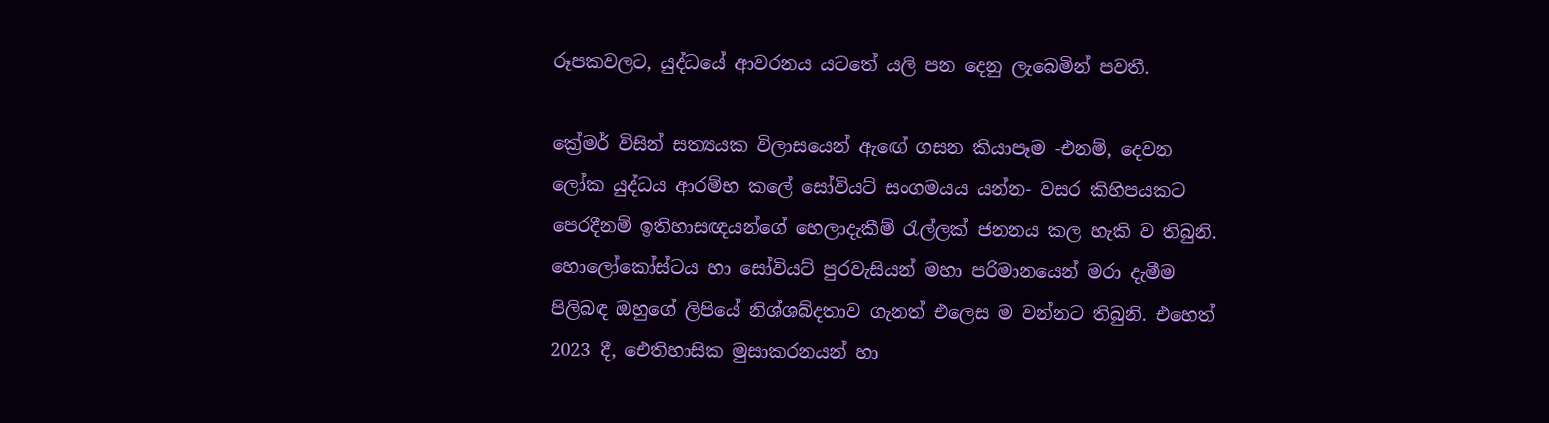රූපකවලට, යුද්ධයේ ආවරනය යටතේ යලි පන දෙනු ලැබෙමින් පවතී.

ක්‍රේමර් විසින් සත්‍යයක විලාසයෙන් ඇඟේ ගසන කියාපෑම -එනම්, දෙවන ලෝක යුද්ධය ආරම්භ කලේ සෝවියට් සංගමයය යන්න- වසර කිහිපයකට පෙරදීනම් ඉතිහාසඥයන්ගේ හෙලාදැකීම් රැල්ලක් ජනනය කල හැකි ව තිබුනි. හොලෝකෝස්ටය හා සෝවියට් පුරවැසියන් මහා පරිමානයෙන් මරා දැමීම පිලිබඳ ඔහුගේ ලිපියේ නිශ්ශබ්දතාව ගැනත් එලෙස ම වන්නට තිබුනි. එහෙත් 2023 දී, ඓතිහාසික මුසාකරනයන් හා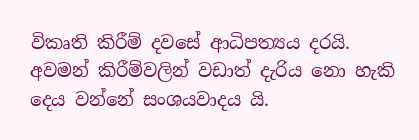විකෘති කිරීම් දවසේ ආධිපත්‍යය දරයි. අවමන් කිරීම්වලින් වඩාත් දැරිය නො හැකි දෙය වන්නේ සංශයවාදය යි.